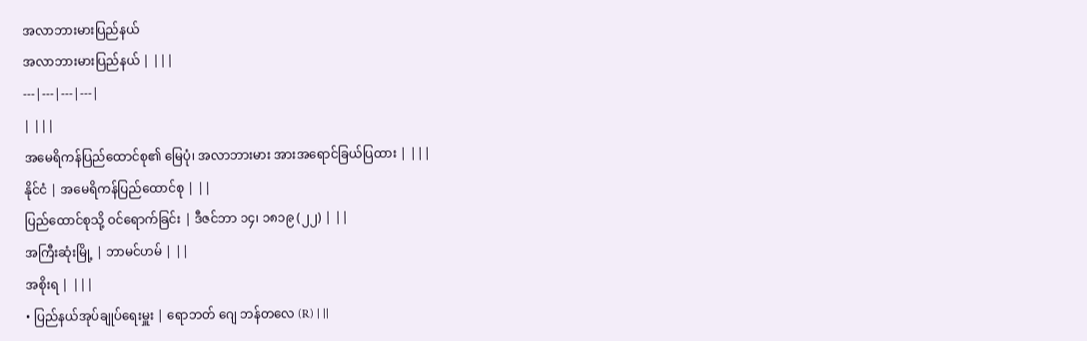အလာဘားမားပြည်နယ်
အလာဘားမားပြည်နယ် | |||
---|---|---|---|
| |||
အမေရိကန်ပြည်ထောင်စု၏ မြေပုံ၊ အလာဘားမား အားအရောင်ခြယ်ပြထား | |||
နိုင်ငံ | အမေရိကန်ပြည်ထောင်စု | ||
ပြည်ထောင်စုသို့ ဝင်ရောက်ခြင်း | ဒီဇင်ဘာ ၁၄၊ ၁၈၁၉ (၂၂) | ||
အကြီးဆုံးမြို့ | ဘာမင်ဟမ် | ||
အစိုးရ | |||
• ပြည်နယ်အုပ်ချုပ်ရေးမှူး | ရောဘတ် ဂျေ ဘန်တလေ (R) | ||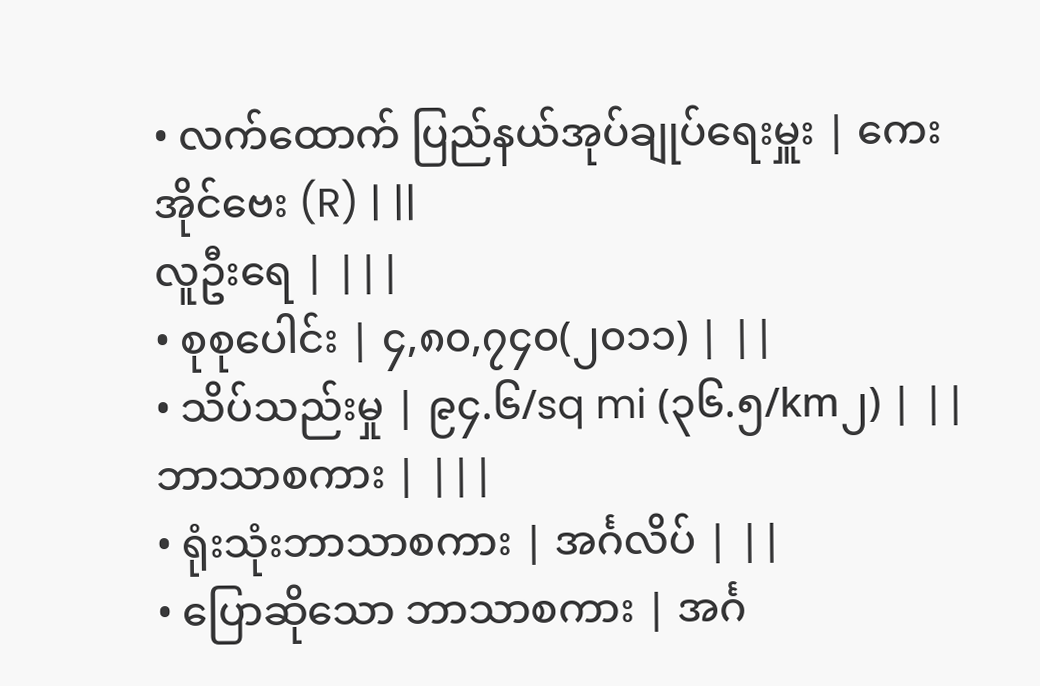• လက်ထောက် ပြည်နယ်အုပ်ချုပ်ရေးမှူး | ကေးအိုင်ဗေး (R) | ||
လူဦးရေ | |||
• စုစုပေါင်း | ၄,၈၀,၇၄၀(၂၀၁၁) | ||
• သိပ်သည်းမှု | ၉၄.၆/sq mi (၃၆.၅/km၂) | ||
ဘာသာစကား | |||
• ရုံးသုံးဘာသာစကား | အင်္ဂလိပ် | ||
• ပြောဆိုသော ဘာသာစကား | အင်္ဂ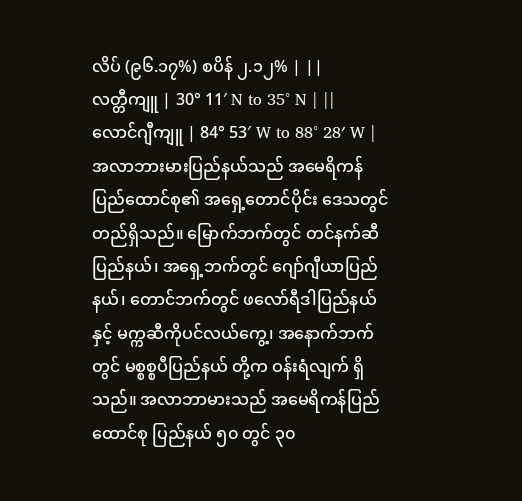လိပ် (၉၆.၁၇%) စပိန် ၂.၁၂% | ||
လတ္တီကျူ | 30° 11′ N to 35° N | ||
လောင်ဂျီကျူ | 84° 53′ W to 88° 28′ W |
အလာဘားမားပြည်နယ်သည် အမေရိကန်ပြည်ထောင်စု၏ အရှေ့တောင်ပိုင်း ဒေသတွင် တည်ရှိသည်။ မြောက်ဘက်တွင် တင်နက်ဆီပြည်နယ်၊ အရှေ့ဘက်တွင် ဂျော်ဂျီယာပြည်နယ်၊ တောင်ဘက်တွင် ဖလော်ရီဒါပြည်နယ်နှင့် မက္ကဆီကိုပင်လယ်ကွေ့၊ အနောက်ဘက်တွင် မစ္စစ္စပီပြည်နယ် တို့က ဝန်းရံလျက် ရှိသည်။ အလာဘာမားသည် အမေရိကန်ပြည်ထောင်စု ပြည်နယ် ၅၀ တွင် ၃၀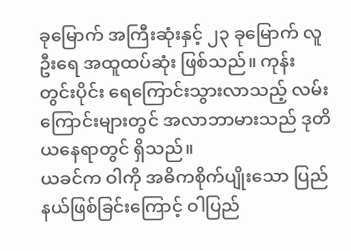ခုမြောက် အကြီးဆုံးနှင့် ၂၃ ခုမြောက် လူဦးရေ အထူထပ်ဆုံး ဖြစ်သည်။ ကုန်းတွင်းပိုင်း ရေကြောင်းသွားလာသည့် လမ်းကြောင်းများတွင် အလာဘာမားသည် ဒုတိယနေရာတွင် ရှိသည်။
ယခင်က ဝါကို အဓိကစိုက်ပျိုးသော ပြည်နယ်ဖြစ်ခြင်းကြောင့် ဝါပြည်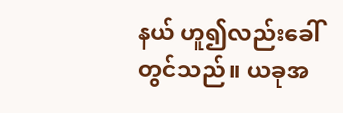နယ် ဟူ၍လည်းခေါ်တွင်သည်။ ယခုအ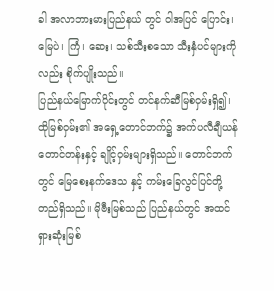ခါ အလာဘားမားပြည်နယ် တွင် ဝါအပြင် ပြောင်း၊ မြေပဲ၊ ကြံ၊ ဆေး၊ သစ်သီးစသော သီးနှံပင်များကိုလည်း စိုက်ပျိုးသည်။
ပြည်နယ်မြောက်ပိုင်းတွင် တင်နက်ဆီမြစ်ဝှမ်းရှိ၍၊ ထိုမြစ်ဝှမ်း၏ အရှေ့တောင်ဘက်၌ အက်ပလီချီယန်တောင်တန်းနှင့် ချိုင့်ဝှမ်းများရှိသည်။ တောင်ဘက်တွင် မြေစေးနက်ဒေသ နှင့် ကမ်းခြေလွင်ပြင်တို့ တည်ရှိသည်။ မိုဗီးမြစ်သည် ပြည်နယ်တွင် အထင်ရှားဆုံးမြစ်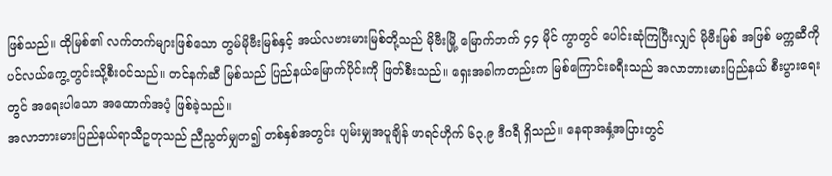ဖြစ်သည်။ ထိုမြစ်၏ လက်တက်များဖြစ်သော တွမ်မိုဗီးမြစ်နှင့် အယ်လဗားမားမြစ်တို့သည် မိုဗီးမြို့ မြောက်ဘက် ၄၄ မိုင် ကွာတွင် ပေါင်းဆုံကြပြီးလျှင် မိုဗီးမြစ် အဖြစ် မက္ကဆီကိုပင်လယ်ကွေ့တွင်းသို့စီးဝင်သည်။ တင်နက်ဆီ မြစ်သည် ပြည်နယ်မြောက်ပိုင်းကို ဖြတ်စီးသည်။ ရှေးအခါကတည်းက မြစ်ကြောင်းခရီးသည် အလာဘားမားပြည်နယ် စီးပွားရေးတွင် အရေးပါသော အထောက်အပံ့ ဖြစ်ခဲ့သည်။
အလာဘားမားပြည်နယ်ရာသီဥတုသည် ညီညွတ်မျှတ၍ တစ်နှစ်အတွင်း ပျမ်းမျှအပူချိန် ဖာရင်ဟိုက် ၆၃.၉ ဒီဂရီ ရှိသည်။ နေရာအနှံ့အပြားတွင်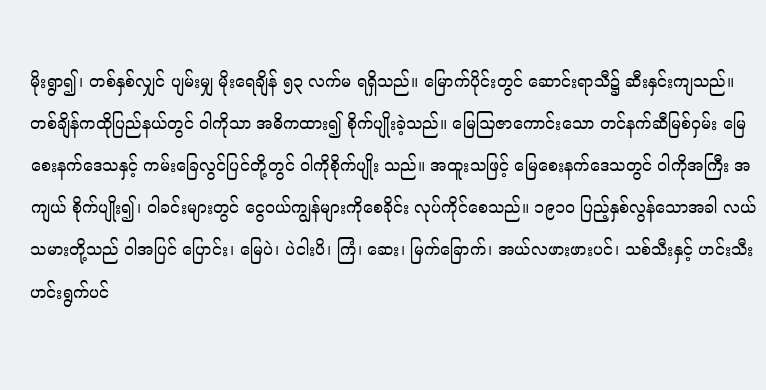မိုးရွာ၍၊ တစ်နှစ်လျှင် ပျမ်းမျှ မိုးရေချိန် ၅၃ လက်မ ရရှိသည်။ မြောက်ပိုင်းတွင် ဆောင်းရာသီ၌ ဆီးနှင်းကျသည်။
တစ်ချိန်ကထိုပြည်နယ်တွင် ဝါကိုသာ အဓိကထား၍ စိုက်ပျိုးခဲ့သည်။ မြေဩဇာကောင်းသော တင်နက်ဆီမြစ်ဝှမ်း မြေစေးနက်ဒေသနှင့် ကမ်းခြေလွင်ပြင်တို့တွင် ဝါကိုစိုက်ပျိုး သည်။ အထူးသဖြင့် မြေစေးနက်ဒေသတွင် ဝါကိုအကြီး အကျယ် စိုက်ပျိုး၍၊ ဝါခင်းများတွင် ငွေဝယ်ကျွန်များကိုစေခိုင်း လုပ်ကိုင်စေသည်။ ၁၉၁ဝ ပြည့်နှစ်လွန်သောအခါ လယ်သမားတို့သည် ဝါအပြင် ပြောင်း၊ မြေပဲ၊ ပဲငါးပိ၊ ကြံ၊ ဆေး၊ မြက်ခြောက်၊ အယ်လဖားဖားပင်၊ သစ်သီးနှင့် ဟင်းသီးဟင်းရွက်ပင်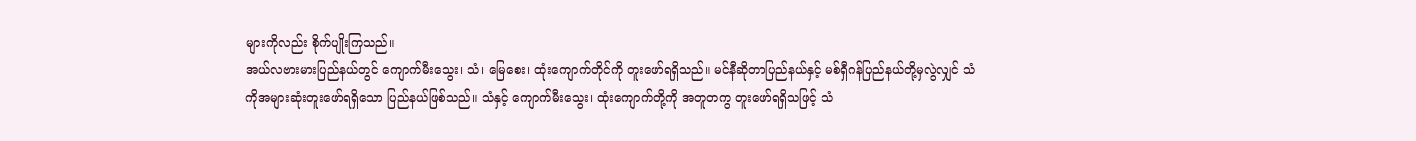များကိုလည်း စိုက်ပျိုးကြသည်။
အယ်လဗားမားပြည်နယ်တွင် ကျောက်မီးသွေး၊ သံ၊ မြေစေး၊ ထုံးကျောက်တိုင်ကို တူးဖော်ရရှိသည်။ မင်နီဆိုတာပြည်နယ်နှင့် မစ်ရှီဂန်ပြည်နယ်တို့မှလွဲလျှင် သံကိုအများဆုံးတူးဖော်ရရှိသော ပြည်နယ်ဖြစ်သည်။ သံနှင့် ကျောက်မီးသွေး၊ ထုံးကျောက်တို့ကို အတူတကွ တူးဖော်ရရှိသဖြင့် သံ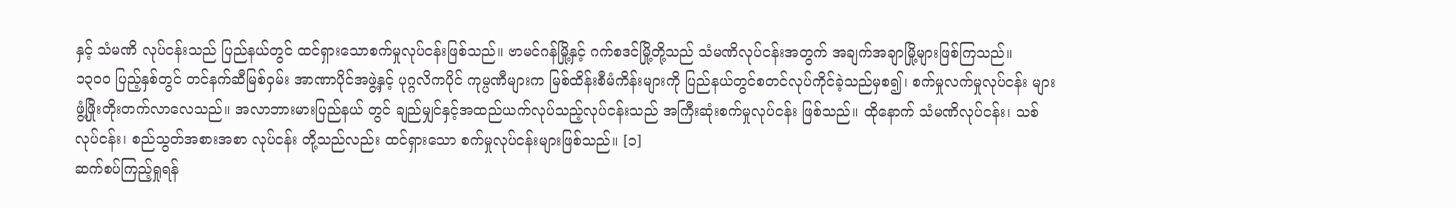နှင့် သံမဏိ လုပ်ငန်းသည် ပြည်နယ်တွင် ထင်ရှားသောစက်မှုလုပ်ငန်းဖြစ်သည်။ ဗာမင်ဂန်မြို့နှင့် ဂက်စဒင်မြို့တို့သည် သံမဏိလုပ်ငန်းအတွက် အချက်အချာမြို့များဖြစ်ကြသည်။
၁၃ဝဝ ပြည့်နှစ်တွင် တင်နက်ဆီမြစ်ဝှမ်း အာဏာပိုင်အဖွဲ့နှင့် ပုဂ္ဂလိကပိုင် ကုမ္ပဏီများက မြစ်ထိန်းစီမံကိန်းများကို ပြည်နယ်တွင်စတင်လုပ်ကိုင်ခဲ့သည်မှစ၍၊ စက်မှုလက်မှုလုပ်ငန်း များ ဖွံ့ဖြိုးတိုးတက်လာလေသည်။ အလာဘားမားပြည်နယ် တွင် ချည်မျှင်နှင့်အထည်ယက်လုပ်သည့်လုပ်ငန်းသည် အကြီးဆုံးစက်မှုလုပ်ငန်း ဖြစ်သည်။ ထိုနောက် သံမဏိလုပ်ငန်း၊ သစ်လုပ်ငန်း၊ စည်သွတ်အစားအစာ လုပ်ငန်း တို့သည်လည်း ထင်ရှားသော စက်မှုလုပ်ငန်းများဖြစ်သည်။ [၁]
ဆက်စပ်ကြည့်ရှုရန်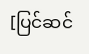[ပြင်ဆင်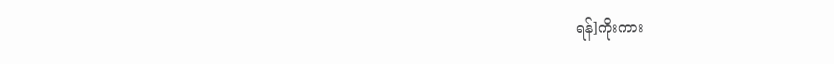ရန်]ကိုးကား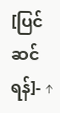[ပြင်ဆင်ရန်]- ↑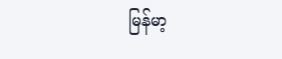မြန်မာ့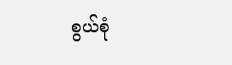စွယ်စုံ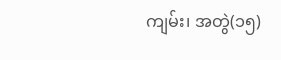ကျမ်း၊ အတွဲ(၁၅)